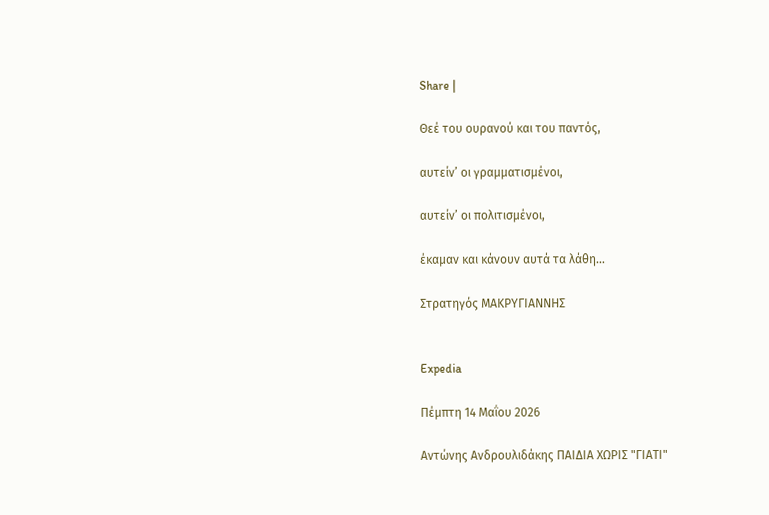Share |

Θεέ του ουρανού και του παντός,

αυτείν’ οι γραμματισμένοι,

αυτείν’ οι πολιτισμένοι,

έκαμαν και κάνουν αυτά τα λάθη…

Στρατηγός ΜΑΚΡΥΓΙΑΝΝΗΣ


Expedia

Πέμπτη 14 Μαΐου 2026

Αντώνης Ανδρουλιδάκης ΠΑΙΔΙΑ ΧΩΡΙΣ "ΓΙΑΤΙ"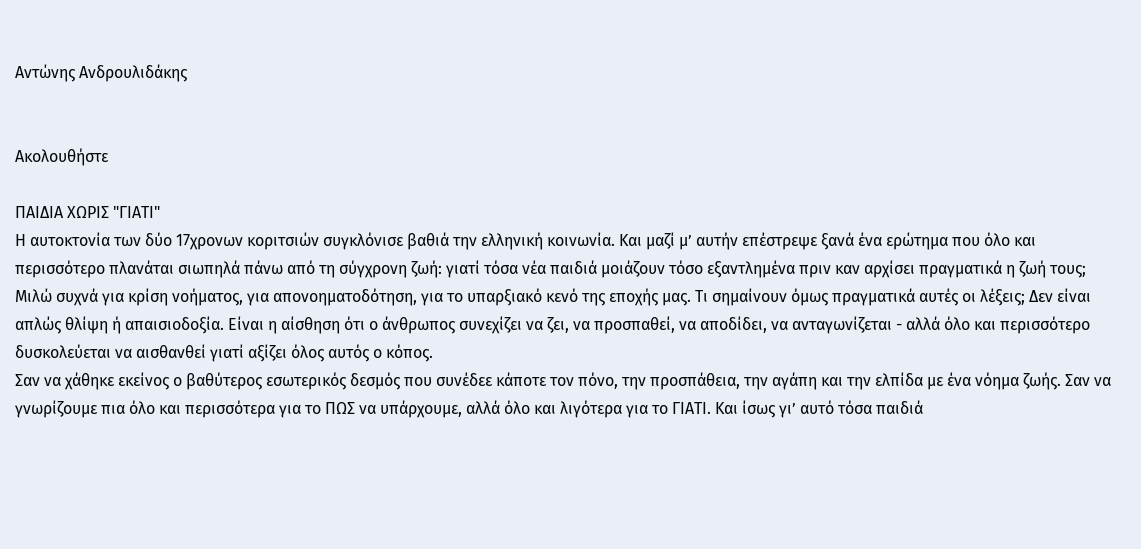Αντώνης Ανδρουλιδάκης


Ακολουθήστε

ΠΑΙΔΙΑ ΧΩΡΙΣ "ΓΙΑΤΙ"
Η αυτοκτονία των δύο 17χρονων κοριτσιών συγκλόνισε βαθιά την ελληνική κοινωνία. Και μαζί μ’ αυτήν επέστρεψε ξανά ένα ερώτημα που όλο και περισσότερο πλανάται σιωπηλά πάνω από τη σύγχρονη ζωή: γιατί τόσα νέα παιδιά μοιάζουν τόσο εξαντλημένα πριν καν αρχίσει πραγματικά η ζωή τους;
Μιλώ συχνά για κρίση νοήματος, για απονοηματοδότηση, για το υπαρξιακό κενό της εποχής μας. Τι σημαίνουν όμως πραγματικά αυτές οι λέξεις; Δεν είναι απλώς θλίψη ή απαισιοδοξία. Είναι η αίσθηση ότι ο άνθρωπος συνεχίζει να ζει, να προσπαθεί, να αποδίδει, να ανταγωνίζεται - αλλά όλο και περισσότερο δυσκολεύεται να αισθανθεί γιατί αξίζει όλος αυτός ο κόπος.
Σαν να χάθηκε εκείνος ο βαθύτερος εσωτερικός δεσμός που συνέδεε κάποτε τον πόνο, την προσπάθεια, την αγάπη και την ελπίδα με ένα νόημα ζωής. Σαν να γνωρίζουμε πια όλο και περισσότερα για το ΠΩΣ να υπάρχουμε, αλλά όλο και λιγότερα για το ΓΙΑΤΙ. Και ίσως γι’ αυτό τόσα παιδιά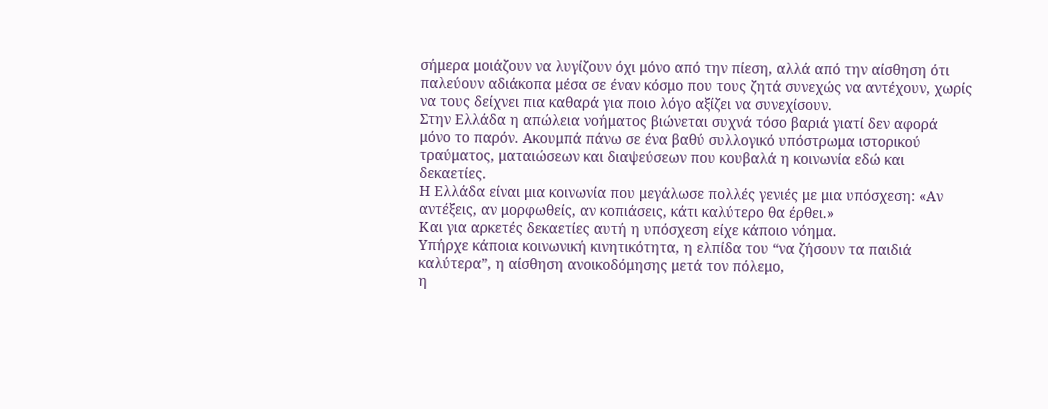σήμερα μοιάζουν να λυγίζουν όχι μόνο από την πίεση, αλλά από την αίσθηση ότι παλεύουν αδιάκοπα μέσα σε έναν κόσμο που τους ζητά συνεχώς να αντέχουν, χωρίς να τους δείχνει πια καθαρά για ποιο λόγο αξίζει να συνεχίσουν.
Στην Ελλάδα η απώλεια νοήματος βιώνεται συχνά τόσο βαριά γιατί δεν αφορά μόνο το παρόν. Ακουμπά πάνω σε ένα βαθύ συλλογικό υπόστρωμα ιστορικού τραύματος, ματαιώσεων και διαψεύσεων που κουβαλά η κοινωνία εδώ και δεκαετίες.
Η Ελλάδα είναι μια κοινωνία που μεγάλωσε πολλές γενιές με μια υπόσχεση: «Αν αντέξεις, αν μορφωθείς, αν κοπιάσεις, κάτι καλύτερο θα έρθει.»
Και για αρκετές δεκαετίες αυτή η υπόσχεση είχε κάποιο νόημα.
Υπήρχε κάποια κοινωνική κινητικότητα, η ελπίδα του “να ζήσουν τα παιδιά καλύτερα”, η αίσθηση ανοικοδόμησης μετά τον πόλεμο,
η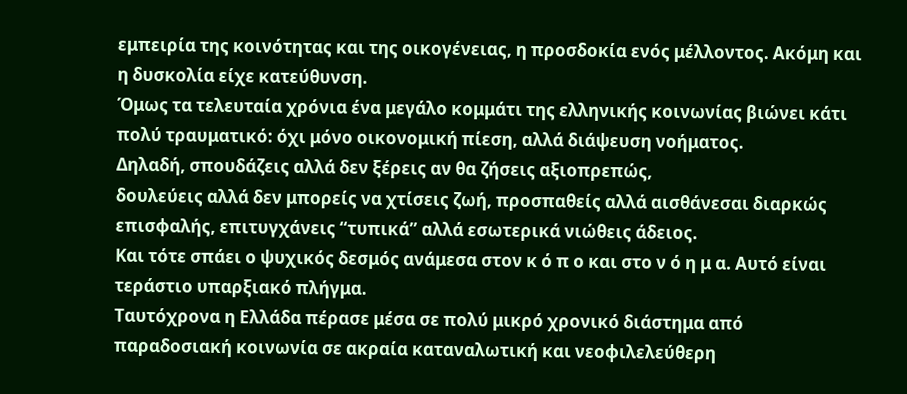εμπειρία της κοινότητας και της οικογένειας, η προσδοκία ενός μέλλοντος. Ακόμη και η δυσκολία είχε κατεύθυνση.
Όμως τα τελευταία χρόνια ένα μεγάλο κομμάτι της ελληνικής κοινωνίας βιώνει κάτι πολύ τραυματικό: όχι μόνο οικονομική πίεση, αλλά διάψευση νοήματος.
Δηλαδή, σπουδάζεις αλλά δεν ξέρεις αν θα ζήσεις αξιοπρεπώς,
δουλεύεις αλλά δεν μπορείς να χτίσεις ζωή, προσπαθείς αλλά αισθάνεσαι διαρκώς επισφαλής, επιτυγχάνεις “τυπικά” αλλά εσωτερικά νιώθεις άδειος.
Και τότε σπάει ο ψυχικός δεσμός ανάμεσα στον κ ό π ο και στο ν ό η μ α. Αυτό είναι τεράστιο υπαρξιακό πλήγμα.
Ταυτόχρονα η Ελλάδα πέρασε μέσα σε πολύ μικρό χρονικό διάστημα από παραδοσιακή κοινωνία σε ακραία καταναλωτική και νεοφιλελεύθερη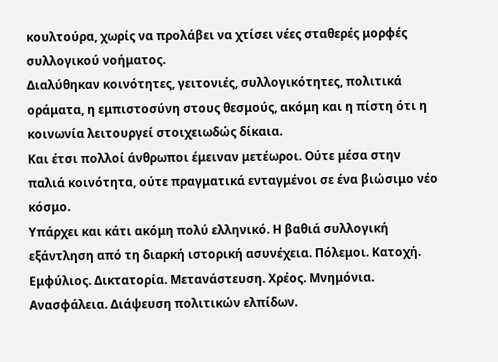κουλτούρα, χωρίς να προλάβει να χτίσει νέες σταθερές μορφές συλλογικού νοήματος.
Διαλύθηκαν κοινότητες, γειτονιές, συλλογικότητες, πολιτικά οράματα, η εμπιστοσύνη στους θεσμούς, ακόμη και η πίστη ότι η κοινωνία λειτουργεί στοιχειωδώς δίκαια.
Και έτσι πολλοί άνθρωποι έμειναν μετέωροι. Ούτε μέσα στην παλιά κοινότητα, ούτε πραγματικά ενταγμένοι σε ένα βιώσιμο νέο κόσμο.
Υπάρχει και κάτι ακόμη πολύ ελληνικό. Η βαθιά συλλογική εξάντληση από τη διαρκή ιστορική ασυνέχεια. Πόλεμοι. Κατοχή.
Εμφύλιος. Δικτατορία. Μετανάστευση. Χρέος. Μνημόνια. Ανασφάλεια. Διάψευση πολιτικών ελπίδων.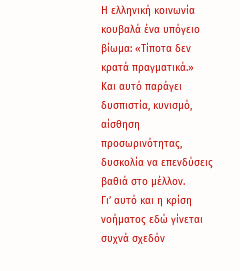Η ελληνική κοινωνία κουβαλά ένα υπόγειο βίωμα: «Τίποτα δεν κρατά πραγματικά.»
Και αυτό παράγει δυσπιστία, κυνισμό, αίσθηση προσωρινότητας,
δυσκολία να επενδύσεις βαθιά στο μέλλον.
Γι’ αυτό και η κρίση νοήματος εδώ γίνεται συχνά σχεδόν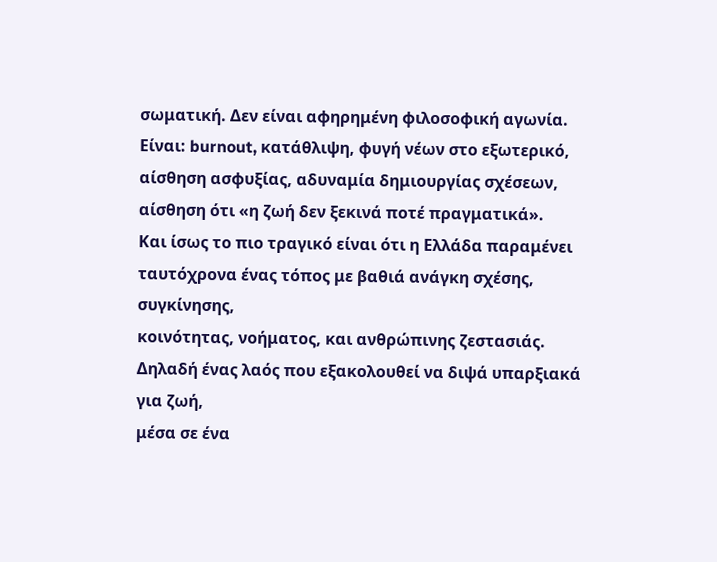σωματική. Δεν είναι αφηρημένη φιλοσοφική αγωνία. Είναι: burnout, κατάθλιψη, φυγή νέων στο εξωτερικό, αίσθηση ασφυξίας, αδυναμία δημιουργίας σχέσεων, αίσθηση ότι «η ζωή δεν ξεκινά ποτέ πραγματικά».
Και ίσως το πιο τραγικό είναι ότι η Ελλάδα παραμένει ταυτόχρονα ένας τόπος με βαθιά ανάγκη σχέσης, συγκίνησης,
κοινότητας, νοήματος, και ανθρώπινης ζεστασιάς.
Δηλαδή ένας λαός που εξακολουθεί να διψά υπαρξιακά για ζωή,
μέσα σε ένα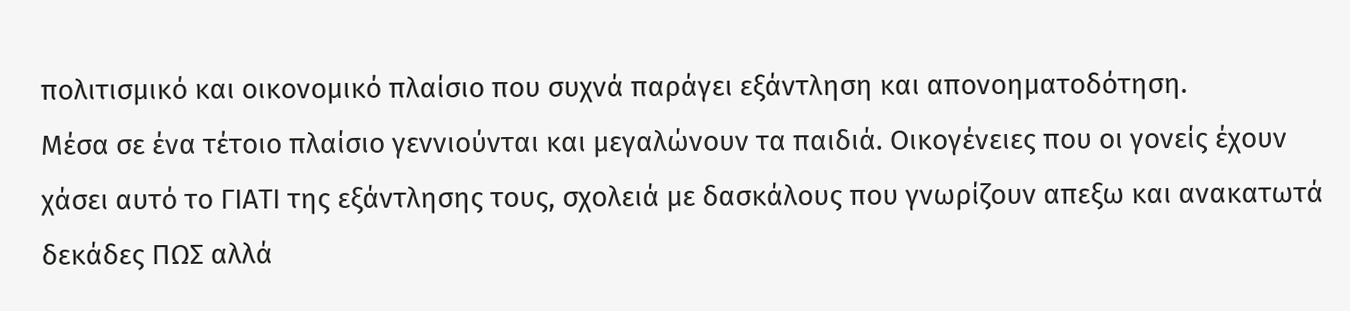πολιτισμικό και οικονομικό πλαίσιο που συχνά παράγει εξάντληση και απονοηματοδότηση.
Μέσα σε ένα τέτοιο πλαίσιο γεννιούνται και μεγαλώνουν τα παιδιά. Οικογένειες που οι γονείς έχουν χάσει αυτό το ΓΙΑΤΙ της εξάντλησης τους, σχολειά με δασκάλους που γνωρίζουν απεξω και ανακατωτά δεκάδες ΠΩΣ αλλά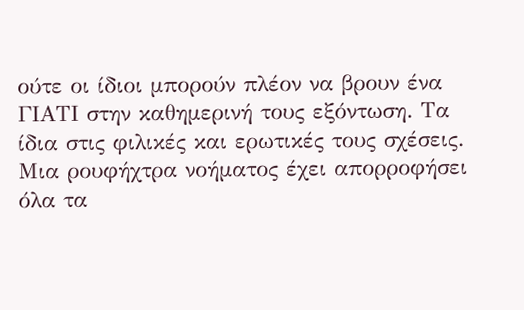ούτε οι ίδιοι μπορούν πλέον να βρουν ένα ΓΙΑΤΙ στην καθημερινή τους εξόντωση. Τα ίδια στις φιλικές και ερωτικές τους σχέσεις. Μια ρουφήχτρα νοήματος έχει απορροφήσει όλα τα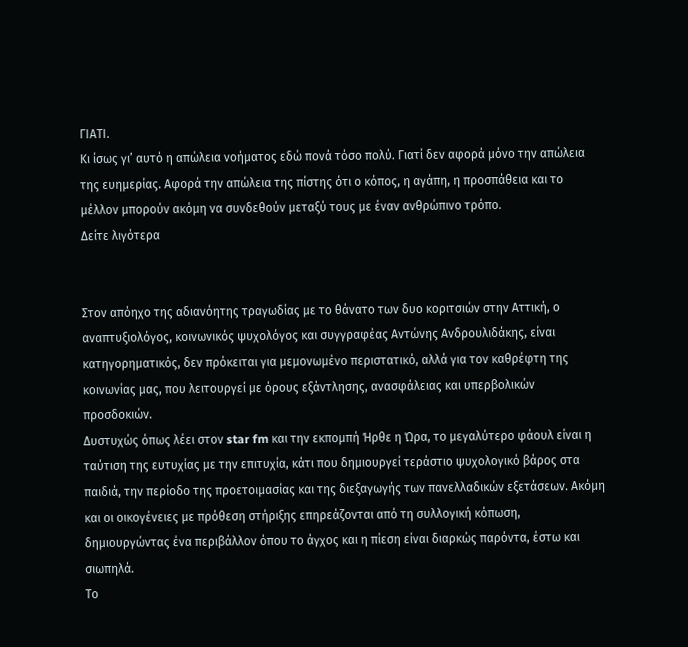ΓΙΑΤΙ.
Κι ίσως γι’ αυτό η απώλεια νοήματος εδώ πονά τόσο πολύ. Γιατί δεν αφορά μόνο την απώλεια της ευημερίας. Αφορά την απώλεια της πίστης ότι ο κόπος, η αγάπη, η προσπάθεια και το μέλλον μπορούν ακόμη να συνδεθούν μεταξύ τους με έναν ανθρώπινο τρόπο.
Δείτε λιγότερα


Στον απόηχο της αδιανόητης τραγωδίας με το θάνατο των δυο κοριτσιών στην Αττική, ο αναπτυξιολόγος, κοινωνικός ψυχολόγος και συγγραφέας Αντώνης Ανδρουλιδάκης, είναι κατηγορηματικός, δεν πρόκειται για μεμονωμένο περιστατικό, αλλά για τον καθρέφτη της κοινωνίας μας, που λειτουργεί με όρους εξάντλησης, ανασφάλειας και υπερβολικών προσδοκιών.
Δυστυχώς όπως λέει στον star fm και την εκπομπή Ήρθε η Ώρα, το μεγαλύτερο φάουλ είναι η ταύτιση της ευτυχίας με την επιτυχία, κάτι που δημιουργεί τεράστιο ψυχολογικό βάρος στα παιδιά, την περίοδο της προετοιμασίας και της διεξαγωγής των πανελλαδικών εξετάσεων. Ακόμη και οι οικογένειες με πρόθεση στήριξης επηρεάζονται από τη συλλογική κόπωση, δημιουργώντας ένα περιβάλλον όπου το άγχος και η πίεση είναι διαρκώς παρόντα, έστω και σιωπηλά.
Το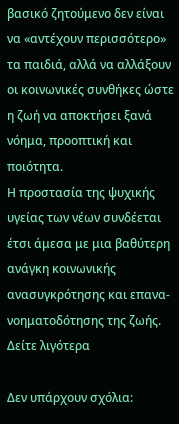βασικό ζητούμενο δεν είναι να «αντέχουν περισσότερο» τα παιδιά, αλλά να αλλάξουν οι κοινωνικές συνθήκες ώστε η ζωή να αποκτήσει ξανά νόημα, προοπτική και ποιότητα.
Η προστασία της ψυχικής υγείας των νέων συνδέεται έτσι άμεσα με μια βαθύτερη ανάγκη κοινωνικής ανασυγκρότησης και επανα-νοηματοδότησης της ζωής.
Δείτε λιγότερα

Δεν υπάρχουν σχόλια: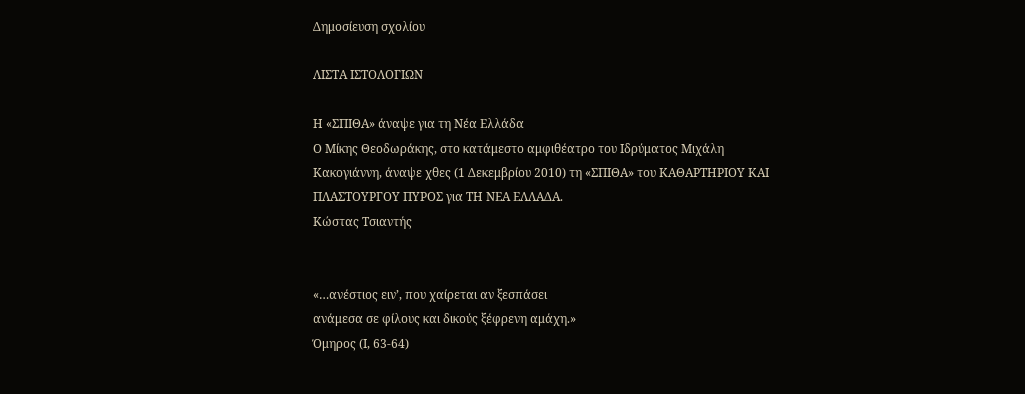Δημοσίευση σχολίου

ΛΙΣΤΑ ΙΣΤΟΛΟΓΙΩΝ

Η «ΣΠΙΘΑ» άναψε για τη Νέα Ελλάδα
Ο Μίκης Θεοδωράκης, στο κατάμεστο αμφιθέατρο του Ιδρύματος Μιχάλη Κακογιάννη, άναψε χθες (1 Δεκεμβρίου 2010) τη «ΣΠΙΘΑ» του ΚΑΘΑΡΤΗΡΙΟΥ ΚΑΙ ΠΛΑΣΤΟΥΡΓΟΥ ΠΥΡΟΣ για ΤΗ ΝΕΑ ΕΛΛΑΔΑ.
Κώστας Τσιαντής


«…ανέστιος ειν’, που χαίρεται αν ξεσπάσει
ανάμεσα σε φίλους και δικούς ξέφρενη αμάχη.»
Όμηρος (Ι, 63-64)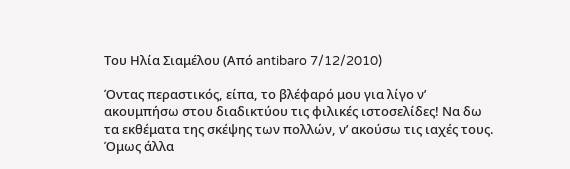Του Ηλία Σιαμέλου (Από antibaro 7/12/2010)

Όντας περαστικός, είπα, το βλέφαρό μου για λίγο ν’ ακουμπήσω στου διαδικτύου τις φιλικές ιστοσελίδες! Να δω τα εκθέματα της σκέψης των πολλών, ν’ ακούσω τις ιαχές τους. Όμως άλλα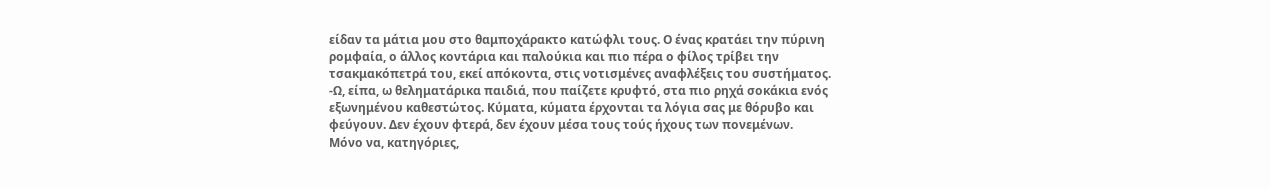είδαν τα μάτια μου στο θαμποχάρακτο κατώφλι τους. Ο ένας κρατάει την πύρινη ρομφαία, ο άλλος κοντάρια και παλούκια και πιο πέρα ο φίλος τρίβει την τσακμακόπετρά του, εκεί απόκοντα, στις νοτισμένες αναφλέξεις του συστήματος.
-Ω, είπα, ω θεληματάρικα παιδιά, που παίζετε κρυφτό, στα πιο ρηχά σοκάκια ενός εξωνημένου καθεστώτος. Κύματα, κύματα έρχονται τα λόγια σας με θόρυβο και φεύγουν. Δεν έχουν φτερά, δεν έχουν μέσα τους τούς ήχους των πονεμένων.
Μόνο να, κατηγόριες,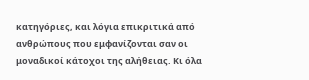κατηγόριες, και λόγια επικριτικά από ανθρώπους που εμφανίζονται σαν οι μοναδικοί κάτοχοι της αλήθειας. Κι όλα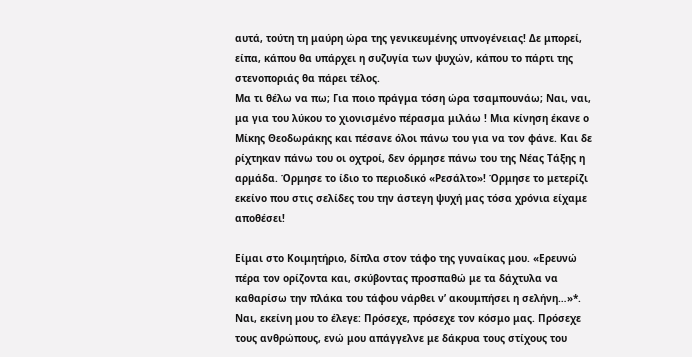αυτά, τούτη τη μαύρη ώρα της γενικευμένης υπνογένειας! Δε μπορεί, είπα, κάπου θα υπάρχει η συζυγία των ψυχών, κάπου το πάρτι της στενοποριάς θα πάρει τέλος.
Μα τι θέλω να πω; Για ποιο πράγμα τόση ώρα τσαμπουνάω; Ναι, ναι, μα για του λύκου το χιονισμένο πέρασμα μιλάω ! Μια κίνηση έκανε ο Μίκης Θεοδωράκης και πέσανε όλοι πάνω του για να τον φάνε. Και δε ρίχτηκαν πάνω του οι οχτροί, δεν όρμησε πάνω του της Νέας Τάξης η αρμάδα. Όρμησε το ίδιο το περιοδικό «Ρεσάλτο»! Όρμησε το μετερίζι εκείνο που στις σελίδες του την άστεγη ψυχή μας τόσα χρόνια είχαμε αποθέσει!

Είμαι στο Κοιμητήριο, δίπλα στον τάφο της γυναίκας μου. «Ερευνώ πέρα τον ορίζοντα και, σκύβοντας προσπαθώ με τα δάχτυλα να καθαρίσω την πλάκα του τάφου νάρθει ν’ ακουμπήσει η σελήνη…»*. Ναι, εκείνη μου το έλεγε: Πρόσεχε, πρόσεχε τον κόσμο μας. Πρόσεχε τους ανθρώπους, ενώ μου απάγγελνε με δάκρυα τους στίχους του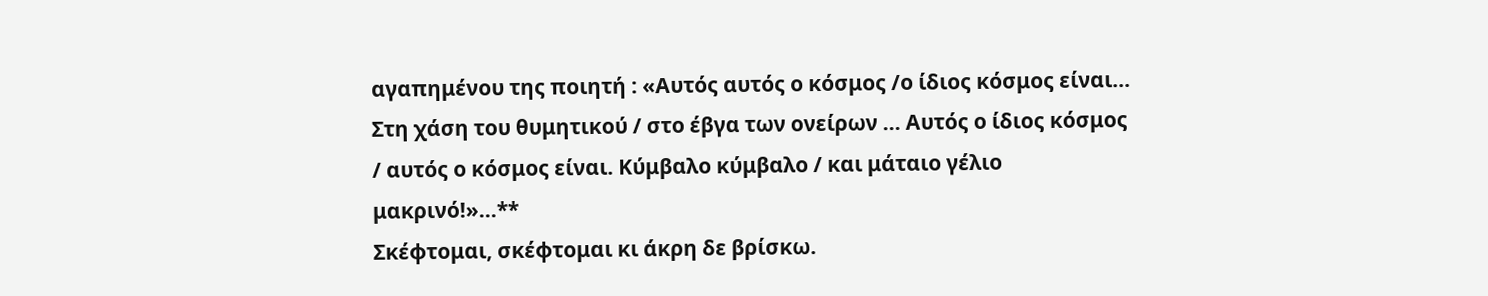αγαπημένου της ποιητή : «Αυτός αυτός ο κόσμος /ο ίδιος κόσμος είναι… Στη χάση του θυμητικού / στο έβγα των ονείρων … Αυτός ο ίδιος κόσμος / αυτός ο κόσμος είναι. Κύμβαλο κύμβαλο / και μάταιο γέλιο μακρινό!»…**
Σκέφτομαι, σκέφτομαι κι άκρη δε βρίσκω.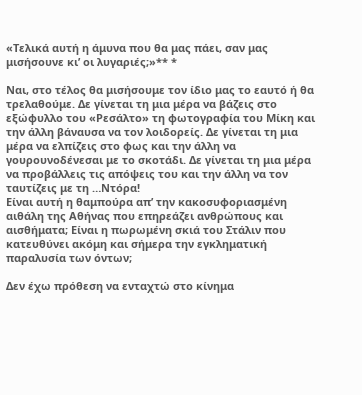«Τελικά αυτή η άμυνα που θα μας πάει, σαν μας μισήσουνε κι’ οι λυγαριές;»** *

Ναι, στο τέλος θα μισήσουμε τον ίδιο μας το εαυτό ή θα τρελαθούμε. Δε γίνεται τη μια μέρα να βάζεις στο εξώφυλλο του «Ρεσάλτο» τη φωτογραφία του Μίκη και την άλλη βάναυσα να τον λοιδορείς. Δε γίνεται τη μια μέρα να ελπίζεις στο φως και την άλλη να γουρουνοδένεσαι με το σκοτάδι. Δε γίνεται τη μια μέρα να προβάλλεις τις απόψεις του και την άλλη να τον ταυτίζεις με τη …Ντόρα!
Είναι αυτή η θαμπούρα απ’ την κακοσυφοριασμένη αιθάλη της Αθήνας που επηρεάζει ανθρώπους και αισθήματα; Είναι η πωρωμένη σκιά του Στάλιν που κατευθύνει ακόμη και σήμερα την εγκληματική παραλυσία των όντων;

Δεν έχω πρόθεση να ενταχτώ στο κίνημα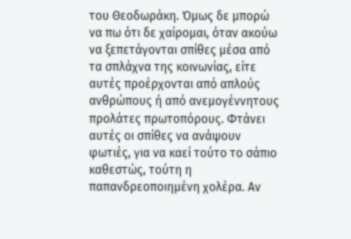του Θεοδωράκη. Όμως δε μπορώ να πω ότι δε χαίρομαι, όταν ακούω να ξεπετάγονται σπίθες μέσα από τα σπλάχνα της κοινωνίας, είτε αυτές προέρχονται από απλούς ανθρώπους ή από ανεμογέννητους προλάτες πρωτοπόρους. Φτάνει αυτές οι σπίθες να ανάψουν φωτιές, για να καεί τούτο το σάπιο καθεστώς, τούτη η παπανδρεοποιημένη χολέρα. Αν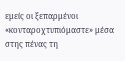εμείς οι ξεπαρμένοι «κονταροχτυπιόμαστε» μέσα στης πένας τη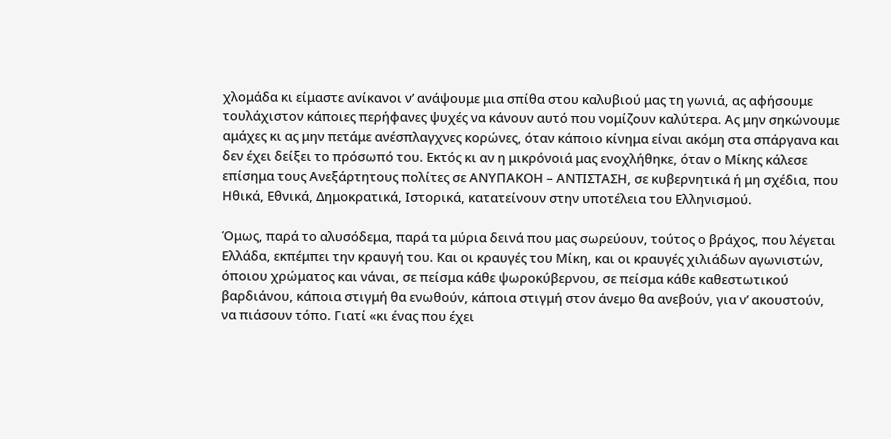χλομάδα κι είμαστε ανίκανοι ν’ ανάψουμε μια σπίθα στου καλυβιού μας τη γωνιά, ας αφήσουμε τουλάχιστον κάποιες περήφανες ψυχές να κάνουν αυτό που νομίζουν καλύτερα. Ας μην σηκώνουμε αμάχες κι ας μην πετάμε ανέσπλαγχνες κορώνες, όταν κάποιο κίνημα είναι ακόμη στα σπάργανα και δεν έχει δείξει το πρόσωπό του. Εκτός κι αν η μικρόνοιά μας ενοχλήθηκε, όταν ο Μίκης κάλεσε επίσημα τους Ανεξάρτητους πολίτες σε ΑΝΥΠΑΚΟΗ – ΑΝΤΙΣΤΑΣΗ, σε κυβερνητικά ή μη σχέδια, που Ηθικά, Εθνικά, Δημοκρατικά, Ιστορικά, κατατείνουν στην υποτέλεια του Ελληνισμού.

Όμως, παρά το αλυσόδεμα, παρά τα μύρια δεινά που μας σωρεύουν, τούτος ο βράχος, που λέγεται Ελλάδα, εκπέμπει την κραυγή του. Και οι κραυγές του Μίκη, και οι κραυγές χιλιάδων αγωνιστών, όποιου χρώματος και νάναι, σε πείσμα κάθε ψωροκύβερνου, σε πείσμα κάθε καθεστωτικού βαρδιάνου, κάποια στιγμή θα ενωθούν, κάποια στιγμή στον άνεμο θα ανεβούν, για ν’ ακουστούν, να πιάσουν τόπο. Γιατί «κι ένας που έχει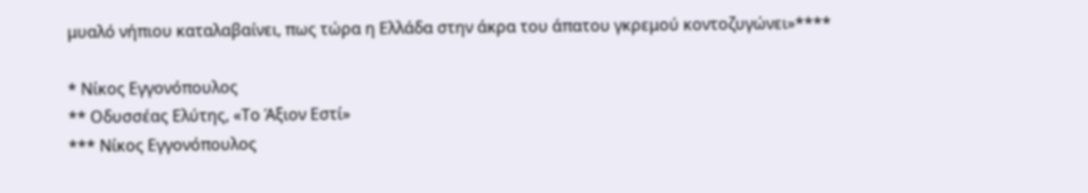μυαλό νήπιου καταλαβαίνει, πως τώρα η Ελλάδα στην άκρα του άπατου γκρεμού κοντοζυγώνει»****

* Νίκος Εγγονόπουλος
** Οδυσσέας Ελύτης, «Το Άξιον Εστί»
*** Νίκος Εγγονόπουλος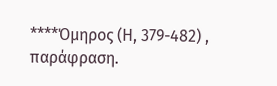****Όμηρος (Η, 379-482) , παράφραση.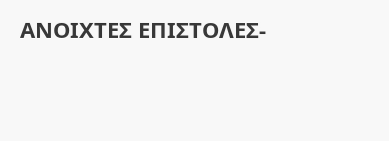ΑΝΟΙΧΤΕΣ ΕΠΙΣΤΟΛΕΣ-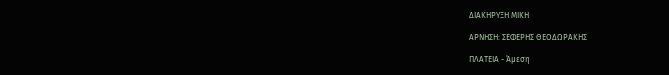ΔΙΑΚΗΡΥΞΗ ΜΙΚΗ

ΑΡΝΗΣΗ: ΣΕΦΕΡΗΣ ΘΕΟΔΩΡΑΚΗΣ

ΠΛΑΤΕΙΑ - Άμεση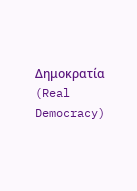Δημοκρατία (Real Democracy)